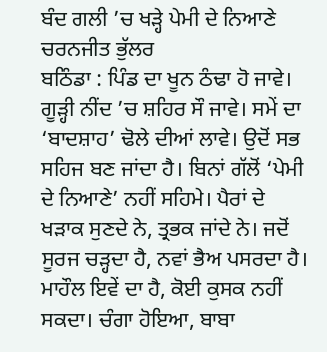ਬੰਦ ਗਲੀ ’ਚ ਖੜ੍ਹੇ ਪੇਮੀ ਦੇ ਨਿਆਣੇ
ਚਰਨਜੀਤ ਭੁੱਲਰ
ਬਠਿੰਡਾ : ਪਿੰਡ ਦਾ ਖੂਨ ਠੰਢਾ ਹੋ ਜਾਵੇ। ਗੂੜ੍ਹੀ ਨੀਂਦ ’ਚ ਸ਼ਹਿਰ ਸੌ ਜਾਵੇ। ਸਮੇਂ ਦਾ ‘ਬਾਦਸ਼ਾਹ’ ਢੋਲੇ ਦੀਆਂ ਲਾਵੇ। ਉਦੋਂ ਸਭ ਸਹਿਜ ਬਣ ਜਾਂਦਾ ਹੈ। ਬਿਨਾਂ ਗੱਲੋਂ ‘ਪੇਮੀ ਦੇ ਨਿਆਣੇ’ ਨਹੀਂ ਸਹਿਮੇ। ਪੈਰਾਂ ਦੇ ਖੜਾਕ ਸੁਣਦੇ ਨੇ, ਤ੍ਰਭਕ ਜਾਂਦੇ ਨੇ। ਜਦੋਂ ਸੂਰਜ ਚੜ੍ਹਦਾ ਹੈ, ਨਵਾਂ ਭੈਅ ਪਸਰਦਾ ਹੈ। ਮਾਹੌਲ ਇਵੇਂ ਦਾ ਹੈ, ਕੋਈ ਕੁਸਕ ਨਹੀਂ ਸਕਦਾ। ਚੰਗਾ ਹੋਇਆ, ਬਾਬਾ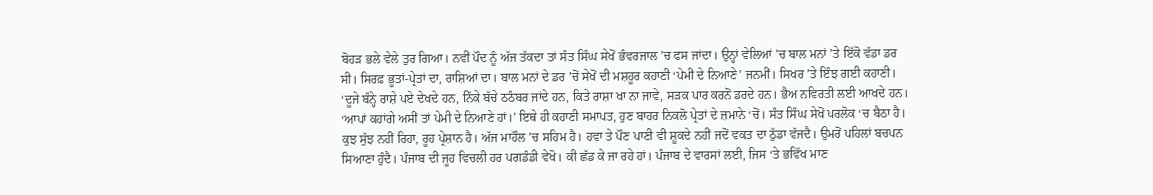ਬੋਹੜ ਭਲੇ ਵੇਲੇ ਤੁਰ ਗਿਆ। ਨਵੀਂ ਪੌਦ ਨੂੰ ਅੱਜ ਤੱਕਦਾ ਤਾਂ ਸੰਤ ਸਿੰਘ ਸੇਖੋਂ ਭੰਵਰਜਾਲ ’ਚ ਫਸ ਜਾਂਦਾ। ਉਨ੍ਹਾਂ ਵੇਲਿਆਂ ’ਚ ਬਾਲ ਮਨਾਂ ’ਤੇ ਇੱਕੋ ਵੱਡਾ ਡਰ ਸੀ। ਸਿਰਫ਼ ਭੂਤਾਂ-ਪ੍ਰੇਤਾਂ ਦਾ, ਰਾਸ਼ਿਆਂ ਦਾ। ਬਾਲ ਮਨਾਂ ਦੇ ਡਰ ’ਚੋਂ ਸੇਖੋਂ ਦੀ ਮਸ਼ਹੂਰ ਕਹਾਣੀ ‘ਪੇਮੀ ਦੇ ਨਿਆਣੇ’ ਜਨਮੀਂ। ਸਿਖਰ ’ਤੇ ਇੰਝ ਗਈ ਕਹਾਣੀ। ‘ਦੂਜੇ ਬੰਨ੍ਹੇ ਰਾਸ਼ੇ ਪਏ ਦੇਖਦੇ ਹਨ, ਨਿੱਕੇ ਬੱਚੇ ਠਠੰਬਰ ਜਾਂਦੇ ਹਨ, ਕਿਤੇ ਰਾਸ਼ਾ ਖਾ ਨਾ ਜਾਵੇ, ਸੜਕ ਪਾਰ ਕਰਨੋਂ ਡਰਦੇ ਹਨ। ਭੈਅ ਨਵਿਰਤੀ ਲਈ ਆਖਦੇ ਹਨ। ‘ਆਪਾਂ ਕਹਾਂਗੇ ਅਸੀਂ ਤਾਂ ਪੇਮੀ ਦੇ ਨਿਆਣੇ ਹਾਂ।’ ਇਥੇ ਹੀ ਕਹਾਣੀ ਸਮਾਪਤ, ਹੁਣ ਬਾਹਰ ਨਿਕਲੋ ਪ੍ਰੇਤਾਂ ਦੇ ਜ਼ਮਾਨੇ ‘ਚੋਂ। ਸੰਤ ਸਿੰਘ ਸੇਖੋਂ ਪਰਲੋਕ ‘ਚ ਬੈਠਾ ਹੈ। ਕੁਝ ਸੁੱਝ ਨਹੀਂ ਰਿਹਾ, ਰੂਹ ਪ੍ਰੇਸ਼ਾਨ ਹੈ। ਅੱਜ ਮਾਹੌਲ ’ਚ ਸਹਿਮ ਹੈ। ਹਵਾ ਤੇ ਪੌਣ ਪਾਣੀ ਵੀ ਸ਼ੂਕਦੇ ਨਹੀਂ ਜਦੋਂ ਵਕਤ ਦਾ ਠੁੱਡਾ ਵੱਜਦੈ। ਉਮਰੋਂ ਪਹਿਲਾਂ ਬਚਪਨ ਸਿਆਣਾ ਹੁੰਦੈ। ਪੰਜਾਬ ਦੀ ਜੂਹ ਵਿਚਲੀ ਹਰ ਪਗਡੰਡੀ ਵੇਖੋ। ਕੀ ਛੱਡ ਕੇ ਜਾ ਰਹੇ ਹਾਂ। ਪੰਜਾਬ ਦੇ ਵਾਰਸਾਂ ਲਈ, ਜਿਸ ‘ਤੇ ਭਵਿੱਖ ਮਾਣ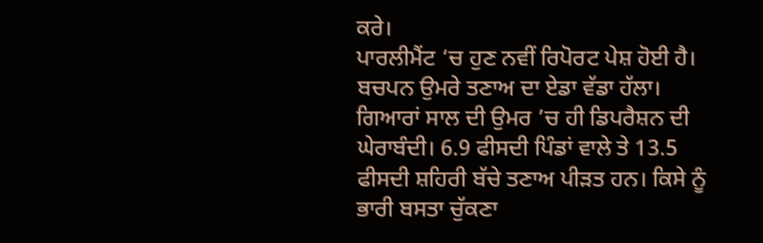ਕਰੇ।
ਪਾਰਲੀਮੈਂਟ ‘ਚ ਹੁਣ ਨਵੀਂ ਰਿਪੋਰਟ ਪੇਸ਼ ਹੋਈ ਹੈ। ਬਚਪਨ ਉਮਰੇ ਤਣਾਅ ਦਾ ਏਡਾ ਵੱਡਾ ਹੱਲਾ। ਗਿਆਰਾਂ ਸਾਲ ਦੀ ਉਮਰ ’ਚ ਹੀ ਡਿਪਰੈਸ਼ਨ ਦੀ ਘੇਰਾਬੰਦੀ। 6.9 ਫੀਸਦੀ ਪਿੰਡਾਂ ਵਾਲੇ ਤੇ 13.5 ਫੀਸਦੀ ਸ਼ਹਿਰੀ ਬੱਚੇ ਤਣਾਅ ਪੀੜਤ ਹਨ। ਕਿਸੇ ਨੂੰ ਭਾਰੀ ਬਸਤਾ ਚੁੱਕਣਾ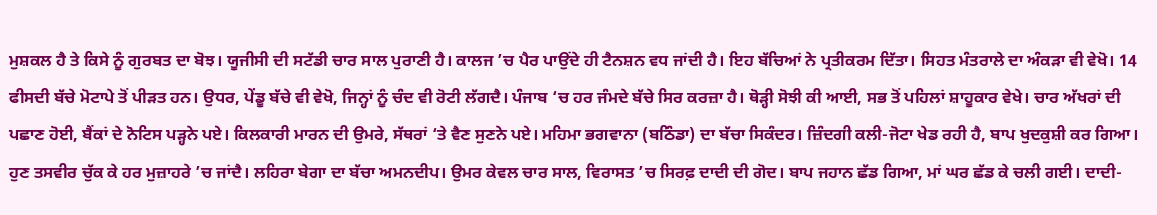ਮੁਸ਼ਕਲ ਹੈ ਤੇ ਕਿਸੇ ਨੂੰ ਗੁਰਬਤ ਦਾ ਬੋਝ। ਯੂਜੀਸੀ ਦੀ ਸਟੱਡੀ ਚਾਰ ਸਾਲ ਪੁਰਾਣੀ ਹੈ। ਕਾਲਜ ’ਚ ਪੈਰ ਪਾਉਂਦੇ ਹੀ ਟੈਨਸ਼ਨ ਵਧ ਜਾਂਦੀ ਹੈ। ਇਹ ਬੱਚਿਆਂ ਨੇ ਪ੍ਰਤੀਕਰਮ ਦਿੱਤਾ। ਸਿਹਤ ਮੰਤਰਾਲੇ ਦਾ ਅੰਕੜਾ ਵੀ ਵੇਖੋ। 14 ਫੀਸਦੀ ਬੱਚੇ ਮੋਟਾਪੇ ਤੋਂ ਪੀੜਤ ਹਨ। ਉਧਰ, ਪੇਂਡੂ ਬੱਚੇ ਵੀ ਵੇਖੋ, ਜਿਨ੍ਹਾਂ ਨੂੰ ਚੰਦ ਵੀ ਰੋਟੀ ਲੱਗਦੈ। ਪੰਜਾਬ ‘ਚ ਹਰ ਜੰਮਦੇ ਬੱਚੇ ਸਿਰ ਕਰਜ਼ਾ ਹੈ। ਥੋੜ੍ਹੀ ਸੋਝੀ ਕੀ ਆਈ, ਸਭ ਤੋਂ ਪਹਿਲਾਂ ਸ਼ਾਹੂਕਾਰ ਵੇਖੇ। ਚਾਰ ਅੱਖਰਾਂ ਦੀ ਪਛਾਣ ਹੋਈ, ਬੈਂਕਾਂ ਦੇ ਨੋਟਿਸ ਪੜ੍ਹਨੇ ਪਏ। ਕਿਲਕਾਰੀ ਮਾਰਨ ਦੀ ਉਮਰੇ, ਸੱਥਰਾਂ ‘ਤੇ ਵੈਣ ਸੁਣਨੇ ਪਏ। ਮਹਿਮਾ ਭਗਵਾਨਾ (ਬਠਿੰਡਾ) ਦਾ ਬੱਚਾ ਸਿਕੰਦਰ। ਜ਼ਿੰਦਗੀ ਕਲੀ-ਜੋਟਾ ਖੇਡ ਰਹੀ ਹੈ, ਬਾਪ ਖੁਦਕੁਸ਼ੀ ਕਰ ਗਿਆ। ਹੁਣ ਤਸਵੀਰ ਚੁੱਕ ਕੇ ਹਰ ਮੁਜ਼ਾਹਰੇ ’ਚ ਜਾਂਦੈ। ਲਹਿਰਾ ਬੇਗਾ ਦਾ ਬੱਚਾ ਅਮਨਦੀਪ। ਉਮਰ ਕੇਵਲ ਚਾਰ ਸਾਲ, ਵਿਰਾਸਤ ’ਚ ਸਿਰਫ਼ ਦਾਦੀ ਦੀ ਗੋਦ। ਬਾਪ ਜਹਾਨ ਛੱਡ ਗਿਆ, ਮਾਂ ਘਰ ਛੱਡ ਕੇ ਚਲੀ ਗਈ। ਦਾਦੀ-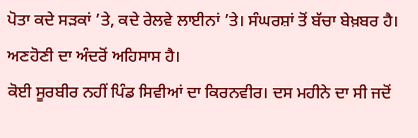ਪੋਤਾ ਕਦੇ ਸੜਕਾਂ ’ਤੇ, ਕਦੇ ਰੇਲਵੇ ਲਾਈਨਾਂ ’ਤੇ। ਸੰਘਰਸ਼ਾਂ ਤੋਂ ਬੱਚਾ ਬੇਖ਼ਬਰ ਹੈ। ਅਣਹੋਣੀ ਦਾ ਅੰਦਰੋਂ ਅਹਿਸਾਸ ਹੈ।
ਕੋਈ ਸੂਰਬੀਰ ਨਹੀਂ ਪਿੰਡ ਸਿਵੀਆਂ ਦਾ ਕਿਰਨਵੀਰ। ਦਸ ਮਹੀਨੇ ਦਾ ਸੀ ਜਦੋਂ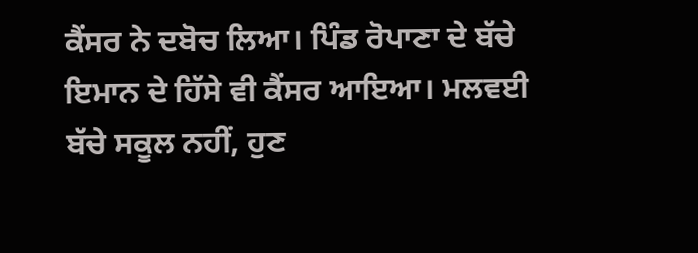ਕੈਂਸਰ ਨੇ ਦਬੋਚ ਲਿਆ। ਪਿੰਡ ਰੋਪਾਣਾ ਦੇ ਬੱਚੇ ਇਮਾਨ ਦੇ ਹਿੱਸੇ ਵੀ ਕੈਂਸਰ ਆਇਆ। ਮਲਵਈ ਬੱਚੇ ਸਕੂਲ ਨਹੀਂ, ਹੁਣ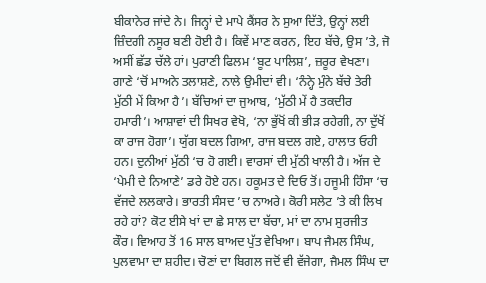ਬੀਕਾਨੇਰ ਜਾਂਦੇ ਨੇ। ਜਿਨ੍ਹਾਂ ਦੇ ਮਾਪੇ ਕੈਂਸਰ ਨੇ ਸੁਆ ਦਿੱਤੇ, ਉਨ੍ਹਾਂ ਲਈ ਜ਼ਿੰਦਗੀ ਨਸੂਰ ਬਣੀ ਹੋਈ ਹੈ। ਕਿਵੇਂ ਮਾਣ ਕਰਨ, ਇਹ ਬੱਚੇ, ਉਸ ’ਤੇ, ਜੋ ਅਸੀਂ ਛੱਡ ਚੱਲੇ ਹਾਂ। ਪੁਰਾਣੀ ਫਿਲਮ ‘ਬੂਟ ਪਾਲਿਸ਼’, ਜ਼ਰੂਰ ਵੇਖਣਾ। ਗਾਣੇ ‘ਚੋਂ ਮਾਅਨੇ ਤਲਾਸ਼ਣੇ, ਨਾਲੇ ਉਮੀਦਾਂ ਵੀ। ‘ਨੰਨ੍ਹੇ ਮੁੰਨੇ ਬੱਚੇ ਤੇਰੀ ਮੁੱਠੀ ਮੇਂ ਕਿਆ ਹੈ’। ਬੱਚਿਆਂ ਦਾ ਜੁਆਬ, ‘ਮੁੱਠੀ ਮੇਂ ਹੈ ਤਕਦੀਰ ਹਮਾਰੀ’। ਆਸ਼ਾਵਾਂ ਦੀ ਸਿਖਰ ਵੇਖੋ, ‘ਨਾ ਭੁੱਖੋਂ ਕੀ ਭੀੜ ਰਹੇਗੀ, ਨਾ ਦੁੱਖੋਂ ਕਾ ਰਾਜ ਹੋਗਾ’। ਯੁੱਗ ਬਦਲ ਗਿਆ, ਰਾਜ ਬਦਲ ਗਏ, ਹਾਲਾਤ ਓਹੀ ਹਨ। ਦੁਨੀਆਂ ਮੁੱਠੀ ‘ਚ ਹੋ ਗਈ। ਵਾਰਸਾਂ ਦੀ ਮੁੱਠੀ ਖਾਲੀ ਹੈ। ਅੱਜ ਦੇ ‘ਪੇਮੀ ਦੇ ਨਿਆਣੇ’ ਡਰੇ ਹੋਏ ਹਨ। ਹਕੂਮਤ ਦੇ ਦਿਓ ਤੋਂ। ਹਜੂਮੀ ਹਿੰਸਾ ‘ਚ ਵੱਜਦੇ ਲਲਕਾਰੇ। ਭਾਰਤੀ ਸੰਸਦ ’ਚ ਨਾਅਰੇ। ਕੋਰੀ ਸਲੇਟ ’ਤੇ ਕੀ ਲਿਖ ਰਹੇ ਹਾਂ? ਕੋਟ ਈਸੇ ਖਾਂ ਦਾ ਛੇ ਸਾਲ ਦਾ ਬੱਚਾ, ਮਾਂ ਦਾ ਨਾਮ ਸੁਰਜੀਤ ਕੌਰ। ਵਿਆਹ ਤੋਂ 16 ਸਾਲ ਬਾਅਦ ਪੁੱਤ ਵੇਖਿਆ। ਬਾਪ ਜੈਮਲ ਸਿੰਘ, ਪੁਲਵਾਮਾ ਦਾ ਸ਼ਹੀਦ। ਚੋਣਾਂ ਦਾ ਬਿਗਲ ਜਦੋਂ ਵੀ ਵੱਜੇਗਾ, ਜੈਮਲ ਸਿੰਘ ਦਾ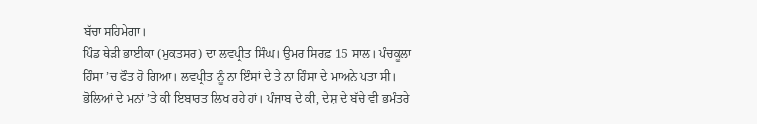ਬੱਚਾ ਸਹਿਮੇਗਾ।
ਪਿੰਡ ਥੇੜੀ ਭਾਈਕਾ (ਮੁਕਤਸਰ) ਦਾ ਲਵਪ੍ਰੀਤ ਸਿੰਘ। ਉਮਰ ਸਿਰਫ਼ 15 ਸਾਲ। ਪੰਚਕੂਲਾ ਹਿੰਸਾ ’ਚ ਫੌਤ ਹੋ ਗਿਆ। ਲਵਪ੍ਰੀਤ ਨੂੰ ਨਾ ਇੰਸਾਂ ਦੇ ਤੇ ਨਾ ਹਿੰਸਾ ਦੇ ਮਾਅਨੇ ਪਤਾ ਸੀ। ਭੋਲਿਆਂ ਦੇ ਮਨਾਂ ’ਤੇ ਕੀ ਇਬਾਰਤ ਲਿਖ ਰਹੇ ਹਾਂ। ਪੰਜਾਬ ਦੇ ਕੀ, ਦੇਸ਼ ਦੇ ਬੱਚੇ ਵੀ ਭਮੰਤਰੇ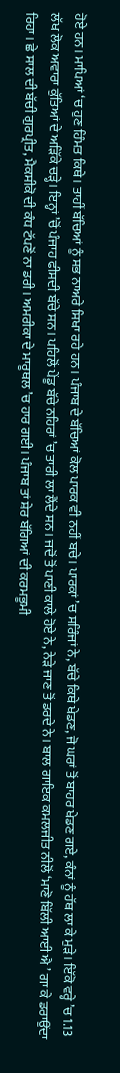ਹੋਏ ਹਨ। ਮਾਪਿਆਂ ‘ਚ ਹੁਣ ਹਿੰਮਤ ਕਿਥੇ। ਤਾਹੀਂ ਬੱਚਿਆਂ ਨੂੰ ਸਭ ਨਾਅਰੇ ਸਿਖਾ ਰਹੇ ਹਨ। ਪੰਜਾਬ ਦੇ ਬੱਚਿਆਂ ਕੋਲ ਪਾਰਕ ਵੀ ਨਹੀਂ ਬਚੇ। ਪਾਰਕਾਂ ’ਚ ਸਰਿੰਜਾਂ ਨੇ, ਬੱਚੇ ਕਿਥੇ ਖੇਡਣ, ਜੋ ਘਰਾਂ ਤੋਂ ਬਾਹਰ ਖੇਡਣ ਗਏ, ਕੰਨਾਂ ਨੂੰ ਹੱਥ ਲਾ ਕੇ ਮੁੜੇ। ਇੱਕੋ ਵਰ੍ਹੇ ’ਚ 1.13 ਲੱਖ ਲੋਕ ਅਵਾਰਾ ਕੁੱਤਿਆਂ ਦੇ ਅੜਿੱਕੇ ਚੜ੍ਹੇ। ਇਨ੍ਹਾਂ ’ਚੋਂ ਪੰਜਾਹ ਫੀਸਦੀ ਬੱਚੇ ਸਨ। ਪਹਿਲੋਂ ਪੇਂਡੂ ਬੱਚੇ ਨਹਿਰਾਂ ’ਚ ਤਾਰੀ ਲਾ ਲੈਂਦੇ ਸਨ। ਜਦੋਂ ਤੋਂ ਪਾਣੀ ਕਾਲੇ ਹੋਏ ਨੇ, ਨੇੜੇ ਜਾਣ ਤੋਂ ਡਰਦੇ ਨੇ। ਬਾਲ ਗਾਇਕ ਕਮਲਜੀਤ ਨੀਲੋਂ ‘ਮਾਣੋ ਬਿੱਲੀ ਆਈ ਐ ’ ਗਾ ਕੇ ਡਰਾਉਂਦਾ ਰਿਹਾ। ਛੇ ਸਾਲ ਦੀ ਬੱਚੀ ਗੁਰਪ੍ਰੀਤ, ਮੈਕਸੀਕੋ ਦੀ ਕੰਧ ਟੱਪਣੋਂ ਨਾ ਡਰੀ। ਅਮਰੀਕਾ ਦੇ ਮਾਰੂਥਲ ’ਚ ਹਾਰ ਗਈ। ਪੰਜਾਬ ਤਾਂ ਸ਼ੇਰ ਬੱਗਿਆਂ ਦੀ ਕਰਮਭੂਮੀ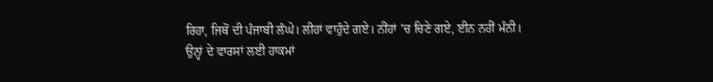ਰਿਹਾ, ਜਿਥੋਂ ਦੀ ਪੰਜਾਬੀ ਲੰਘੇ। ਲੀਹਾਂ ਵਾਹੁੰਦੇ ਗਏ। ਨੀਂਹਾਂ ’ਚ ਚਿਣੇ ਗਏ, ਈਨ ਨਹੀਂ ਮੰਨੀ।
ਉਨ੍ਹਾਂ ਦੇ ਵਾਰਸਾਂ ਲਈ ਹਾਕਮਾਂ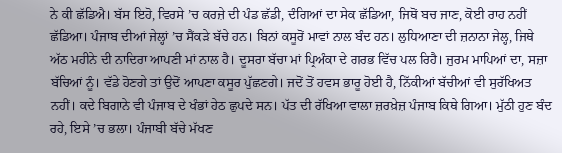ਨੇ ਕੀ ਛੱਡਿਐ। ਬੱਸ ਇਹੋ, ਵਿਰਸੇ ’ਚ ਕਰਜ਼ੇ ਦੀ ਪੰਡ ਛੱਡੀ, ਦੰਗਿਆਂ ਦਾ ਸੇਕ ਛੱਡਿਆ, ਜਿਥੋਂ ਬਚ ਜਾਣ, ਕੋਈ ਰਾਹ ਨਹੀਂ ਛੱਡਿਆ। ਪੰਜਾਬ ਦੀਆਂ ਜੇਲ੍ਹਾਂ ’ਚ ਸੈਂਕੜੇ ਬੱਚੇ ਹਨ। ਬਿਨਾਂ ਕਸੂਰੋਂ ਮਾਵਾਂ ਨਾਲ ਬੰਦ ਹਨ। ਲੁਧਿਆਣਾ ਦੀ ਜ਼ਨਾਨਾ ਜੇਲ੍ਹ, ਜਿਥੇ ਅੱਠ ਮਹੀਨੇ ਦੀ ਨਾਦਿਰਾ ਆਪਣੀ ਮਾਂ ਨਾਲ ਹੈ। ਦੂਸਰਾ ਬੱਚਾ ਮਾਂ ਪ੍ਰਿਅੰਕਾ ਦੇ ਗਰਭ ਵਿੱਚ ਪਲ ਰਿਹੈ। ਜੁਰਮ ਮਾਪਿਆਂ ਦਾ, ਸਜ਼ਾ ਬੱਚਿਆਂ ਨੂੰ। ਵੱਡੇ ਹੋਣਗੇ ਤਾਂ ਉਦੋਂ ਆਪਣਾ ਕਸੂਰ ਪੁੱਛਣਗੇ। ਜਦੋਂ ਤੋਂ ਹਵਸ ਭਾਰੂ ਹੋਈ ਹੈ, ਨਿੱਕੀਆਂ ਬੱਚੀਆਂ ਵੀ ਸੁਰੱਖਿਅਤ ਨਹੀਂ। ਕਦੇ ਬਿਗਾਨੇ ਵੀ ਪੰਜਾਬ ਦੇ ਖੰਭਾਂ ਹੇਠ ਛੁਪਦੇ ਸਨ। ਪੱਤ ਦੀ ਰੱਖਿਆ ਵਾਲਾ ਜ਼ਰਖ਼ੇਜ਼ ਪੰਜਾਬ ਕਿਥੇ ਗਿਆ। ਮੁੱਠੀ ਹੁਣ ਬੰਦ ਰਹੇ, ਇਸੇ ’ਚ ਭਲਾ। ਪੰਜਾਬੀ ਬੱਚੇ ਮੱਖਣ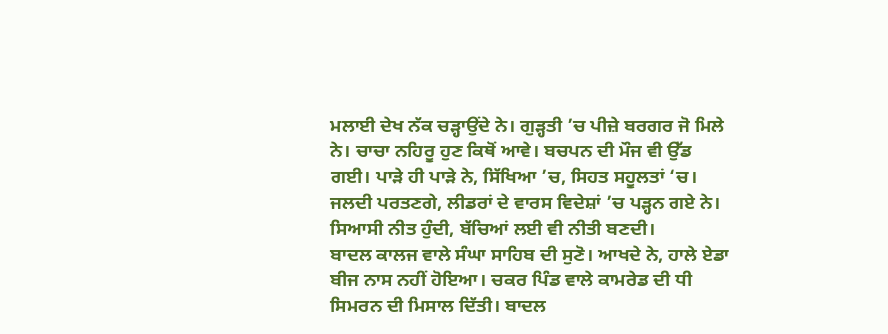ਮਲਾਈ ਦੇਖ ਨੱਕ ਚੜ੍ਹਾਉਂਦੇ ਨੇ। ਗੁੜ੍ਹਤੀ ’ਚ ਪੀਜ਼ੇ ਬਰਗਰ ਜੋ ਮਿਲੇ ਨੇ। ਚਾਚਾ ਨਹਿਰੂ ਹੁਣ ਕਿਥੋਂ ਆਵੇ। ਬਚਪਨ ਦੀ ਮੌਜ ਵੀ ਉੱਡ ਗਈ। ਪਾੜੇ ਹੀ ਪਾੜੇ ਨੇ, ਸਿੱਖਿਆ ’ਚ, ਸਿਹਤ ਸਹੂਲਤਾਂ ‘ਚ। ਜਲਦੀ ਪਰਤਣਗੇ, ਲੀਡਰਾਂ ਦੇ ਵਾਰਸ ਵਿਦੇਸ਼ਾਂ ’ਚ ਪੜ੍ਹਨ ਗਏ ਨੇ। ਸਿਆਸੀ ਨੀਤ ਹੁੰਦੀ, ਬੱਚਿਆਂ ਲਈ ਵੀ ਨੀਤੀ ਬਣਦੀ।
ਬਾਦਲ ਕਾਲਜ ਵਾਲੇ ਸੰਘਾ ਸਾਹਿਬ ਦੀ ਸੁਣੋ। ਆਖਦੇ ਨੇ, ਹਾਲੇ ਏਡਾ ਬੀਜ ਨਾਸ ਨਹੀਂ ਹੋਇਆ। ਚਕਰ ਪਿੰਡ ਵਾਲੇ ਕਾਮਰੇਡ ਦੀ ਧੀ ਸਿਮਰਨ ਦੀ ਮਿਸਾਲ ਦਿੱਤੀ। ਬਾਦਲ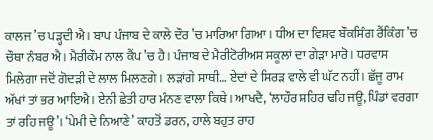ਕਾਲਜ ’ਚ ਪੜ੍ਹਦੀ ਐ। ਬਾਪ ਪੰਜਾਬ ਦੇ ਕਾਲੇ ਦੌਰ ’ਚ ਮਾਰਿਆ ਗਿਆ। ਧੀਅ ਦਾ ਵਿਸ਼ਵ ਬੌਕਸਿੰਗ ਰੈਂਕਿੰਗ ’ਚ ਚੌਥਾ ਨੰਬਰ ਐ। ਮੈਰੀਕੌਮ ਨਾਲ ਕੈਂਪ ’ਚ ਹੈ। ਪੰਜਾਬ ਦੇ ਮੈਰੀਟੋਰੀਅਸ ਸਕੂਲਾਂ ਦਾ ਗੇੜਾ ਮਾਰੋ। ਧਰਵਾਸ ਮਿਲੇਗਾ ਜਦੋਂ ਗੋਦੜੀ ਦੇ ਲਾਲ ਮਿਲਣਗੇ। ਲੜਾਂਗੇ ਸਾਥੀ… ਏਦਾਂ ਦੇ ਸਿਰੜ ਵਾਲੇ ਵੀ ਘੱਟ ਨਹੀਂ। ਛੱਜੂ ਰਾਮ ਅੱਖਾਂ ਤਾਂ ਭਰ ਆਇਐ। ਏਨੀ ਛੇਤੀ ਹਾਰ ਮੰਨਣ ਵਾਲਾ ਕਿਥੇ। ਆਖਦੈ, ‘ਲਾਹੌਰ ਸ਼ਹਿਰ ਢਹਿ ਜਊ, ਪਿੰਡਾਂ ਵਰਗਾ ਤਾਂ ਰਹਿ ਜਊ’। ‘ਪੇਮੀ ਦੇ ਨਿਆਣੇ’ ਕਾਹਤੋਂ ਡਰਨ, ਹਾਲੇ ਬਹੁਤ ਰਾਹ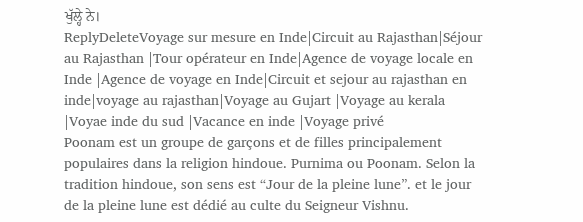ਖੁੱਲ੍ਹੇ ਨੇ।
ReplyDeleteVoyage sur mesure en Inde|Circuit au Rajasthan|Séjour au Rajasthan |Tour opérateur en Inde|Agence de voyage locale en Inde |Agence de voyage en Inde|Circuit et sejour au rajasthan en inde|voyage au rajasthan|Voyage au Gujart |Voyage au kerala |Voyae inde du sud |Vacance en inde |Voyage privé
Poonam est un groupe de garçons et de filles principalement populaires dans la religion hindoue. Purnima ou Poonam. Selon la tradition hindoue, son sens est “Jour de la pleine lune”. et le jour de la pleine lune est dédié au culte du Seigneur Vishnu.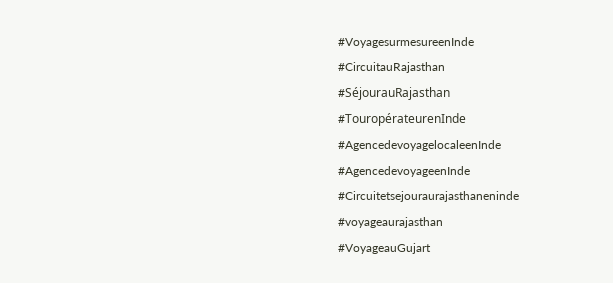#VoyagesurmesureenInde
#CircuitauRajasthan
#SéjourauRajasthan
#TouropérateurenInde
#AgencedevoyagelocaleenInde
#AgencedevoyageenInde
#Circuitetsejouraurajasthaneninde
#voyageaurajasthan
#VoyageauGujart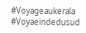#Voyageaukerala
#Voyaeindedusud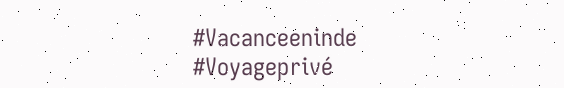#Vacanceeninde
#Voyageprivé